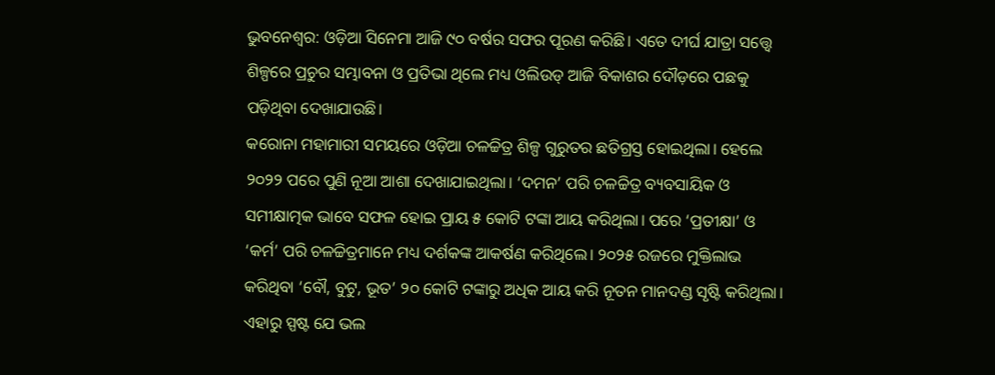ଭୁବନେଶ୍ୱର: ଓଡ଼ିଆ ସିନେମା ଆଜି ୯୦ ବର୍ଷର ସଫର ପୂରଣ କରିଛି। ଏତେ ଦୀର୍ଘ ଯାତ୍ରା ସତ୍ତ୍ୱେ ଶିଳ୍ପରେ ପ୍ରଚୁର ସମ୍ଭାବନା ଓ ପ୍ରତିଭା ଥିଲେ ମଧ୍ୟ ଓଲିଉଡ୍ ଆଜି ବିକାଶର ଦୌଡ଼ରେ ପଛକୁ ପଡ଼ିଥିବା ଦେଖାଯାଉଛି।
କରୋନା ମହାମାରୀ ସମୟରେ ଓଡ଼ିଆ ଚଳଚ୍ଚିତ୍ର ଶିଳ୍ପ ଗୁରୁତର ଛତିଗ୍ରସ୍ତ ହୋଇଥିଲା। ହେଲେ ୨୦୨୨ ପରେ ପୁଣି ନୂଆ ଆଶା ଦେଖାଯାଇଥିଲା। ‘ଦମନ’ ପରି ଚଳଚ୍ଚିତ୍ର ବ୍ୟବସାୟିକ ଓ ସମୀକ୍ଷାତ୍ମକ ଭାବେ ସଫଳ ହୋଇ ପ୍ରାୟ ୫ କୋଟି ଟଙ୍କା ଆୟ କରିଥିଲା। ପରେ ‘ପ୍ରତୀକ୍ଷା’ ଓ ‘କର୍ମ’ ପରି ଚଳଚ୍ଚିତ୍ରମାନେ ମଧ୍ୟ ଦର୍ଶକଙ୍କ ଆକର୍ଷଣ କରିଥିଲେ। ୨୦୨୫ ରଜରେ ମୁକ୍ତିଲାଭ କରିଥିବା ‘ବୌ, ବୁଟୁ, ଭୂତ’ ୨୦ କୋଟି ଟଙ୍କାରୁ ଅଧିକ ଆୟ କରି ନୂତନ ମାନଦଣ୍ଡ ସୃଷ୍ଟି କରିଥିଲା।
ଏହାରୁ ସ୍ପଷ୍ଟ ଯେ ଭଲ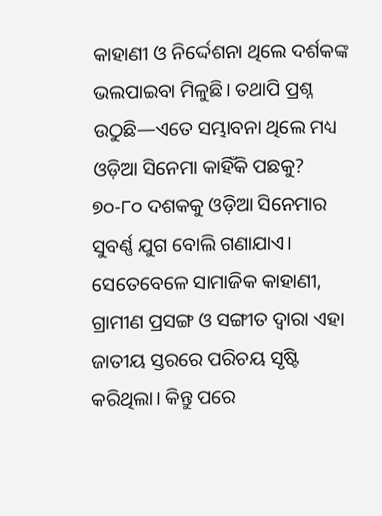କାହାଣୀ ଓ ନିର୍ଦ୍ଦେଶନା ଥିଲେ ଦର୍ଶକଙ୍କ ଭଲପାଇବା ମିଳୁଛି। ତଥାପି ପ୍ରଶ୍ନ ଉଠୁଛି—ଏତେ ସମ୍ଭାବନା ଥିଲେ ମଧ୍ୟ ଓଡ଼ିଆ ସିନେମା କାହିଁକି ପଛକୁ?
୭୦-୮୦ ଦଶକକୁ ଓଡ଼ିଆ ସିନେମାର ସୁବର୍ଣ୍ଣ ଯୁଗ ବୋଲି ଗଣାଯାଏ। ସେତେବେଳେ ସାମାଜିକ କାହାଣୀ, ଗ୍ରାମୀଣ ପ୍ରସଙ୍ଗ ଓ ସଙ୍ଗୀତ ଦ୍ୱାରା ଏହା ଜାତୀୟ ସ୍ତରରେ ପରିଚୟ ସୃଷ୍ଟି କରିଥିଲା। କିନ୍ତୁ ପରେ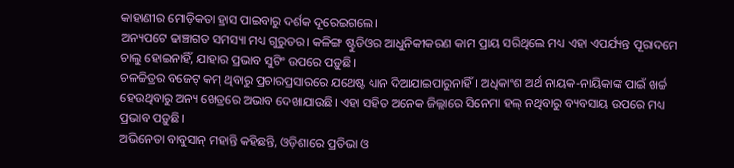କାହାଣୀର ମୋଡ଼ିକତା ହ୍ରାସ ପାଇବାରୁ ଦର୍ଶକ ଦୂରେଇଗଲେ।
ଅନ୍ୟପଟେ ଢାଞ୍ଚାଗତ ସମସ୍ୟା ମଧ୍ୟ ଗୁରୁତର। କଳିଙ୍ଗ ଷ୍ଟୁଡିଓର ଆଧୁନିକୀକରଣ କାମ ପ୍ରାୟ ସରିଥିଲେ ମଧ୍ୟ ଏହା ଏପର୍ଯ୍ୟନ୍ତ ପୂରାଦମେ ଚାଲୁ ହୋଇନାହିଁ, ଯାହାର ପ୍ରଭାବ ସୁଟିଂ ଉପରେ ପଡ଼ୁଛି।
ଚଳଚ୍ଚିତ୍ରର ବଜେଟ୍ କମ୍ ଥିବାରୁ ପ୍ରଚାରପ୍ରସାରରେ ଯଥେଷ୍ଟ ଧ୍ୟାନ ଦିଆଯାଇପାରୁନାହିଁ। ଅଧିକାଂଶ ଅର୍ଥ ନାୟକ-ନାୟିକାଙ୍କ ପାଇଁ ଖର୍ଚ୍ଚ ହେଉଥିବାରୁ ଅନ୍ୟ ଖେତ୍ରରେ ଅଭାବ ଦେଖାଯାଉଛି। ଏହା ସହିତ ଅନେକ ଜିଲ୍ଲାରେ ସିନେମା ହଲ୍ ନଥିବାରୁ ବ୍ୟବସାୟ ଉପରେ ମଧ୍ୟ ପ୍ରଭାବ ପଡ଼ୁଛି।
ଅଭିନେତା ବାବୁସାନ୍ ମହାନ୍ତି କହିଛନ୍ତି, ଓଡ଼ିଶାରେ ପ୍ରତିଭା ଓ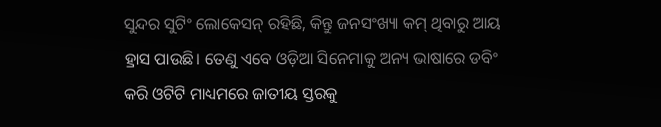ସୁନ୍ଦର ସୁଟିଂ ଲୋକେସନ୍ ରହିଛି, କିନ୍ତୁ ଜନସଂଖ୍ୟା କମ୍ ଥିବାରୁ ଆୟ ହ୍ରାସ ପାଉଛି। ତେଣୁ ଏବେ ଓଡ଼ିଆ ସିନେମାକୁ ଅନ୍ୟ ଭାଷାରେ ଡବିଂ କରି ଓଟିଟି ମାଧ୍ୟମରେ ଜାତୀୟ ସ୍ତରକୁ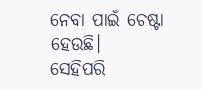ନେବା ପାଇଁ ଚେଷ୍ଟା ହେଉଛି।
ସେହିପରି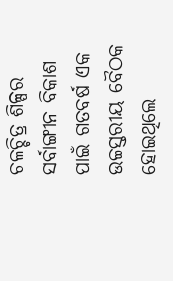ଚଳଚ୍ଚିତ୍ର ଶିଳ୍ପର ସର୍ବାଙ୍ଗୀନ ବିକାଶ ପାଇଁ ଗତବର୍ଷ ଏକ ଉଚ୍ଚସ୍ତରୀୟ ବୈଠକ ହୋଇଥିଲେ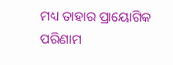ମଧ୍ୟ ତାହାର ପ୍ରାୟୋଗିକ ପରିଣାମ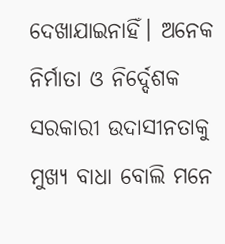ଦେଖାଯାଇନାହିଁ। ଅନେକ ନିର୍ମାତା ଓ ନିର୍ଦ୍ଦେଶକ ସରକାରୀ ଉଦାସୀନତାକୁ ମୁଖ୍ୟ ବାଧା ବୋଲି ମନେ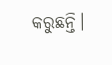କରୁଛନ୍ତି।